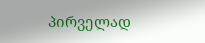პირველად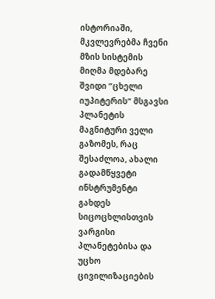ისტორიაში, მკვლევრებმა ჩვენი მზის სისტემის მიღმა მდებარე შვიდი “ცხელი იუპიტერის“ მსგავსი პლანეტის მაგნიტური ველი გაზომეს, რაც შესაძლოა, ახალი გადამწყვეტი ინსტრუმენტი გახდეს სიცოცხლისთვის ვარგისი პლანეტებისა და უცხო ცივილიზაციების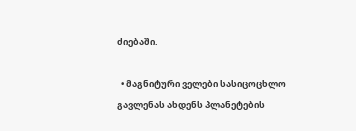ძიებაში.

  • მაგნიტური ველები სასიცოცხლო გავლენას ახდენს პლანეტების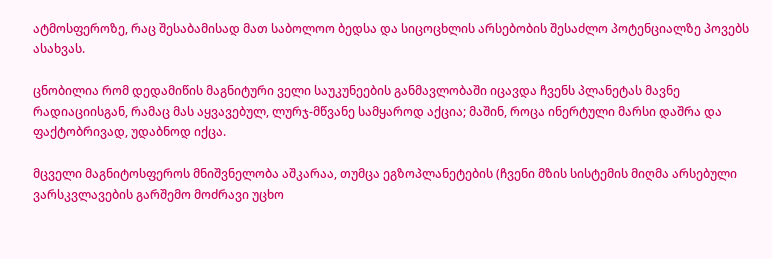ატმოსფეროზე, რაც შესაბამისად მათ საბოლოო ბედსა და სიცოცხლის არსებობის შესაძლო პოტენციალზე პოვებს ასახვას.

ცნობილია რომ დედამიწის მაგნიტური ველი საუკუნეების განმავლობაში იცავდა ჩვენს პლანეტას მავნე რადიაციისგან, რამაც მას აყვავებულ, ლურჯ-მწვანე სამყაროდ აქცია; მაშინ, როცა ინერტული მარსი დაშრა და ფაქტობრივად, უდაბნოდ იქცა.

მცველი მაგნიტოსფეროს მნიშვნელობა აშკარაა, თუმცა ეგზოპლანეტების (ჩვენი მზის სისტემის მიღმა არსებული ვარსკვლავების გარშემო მოძრავი უცხო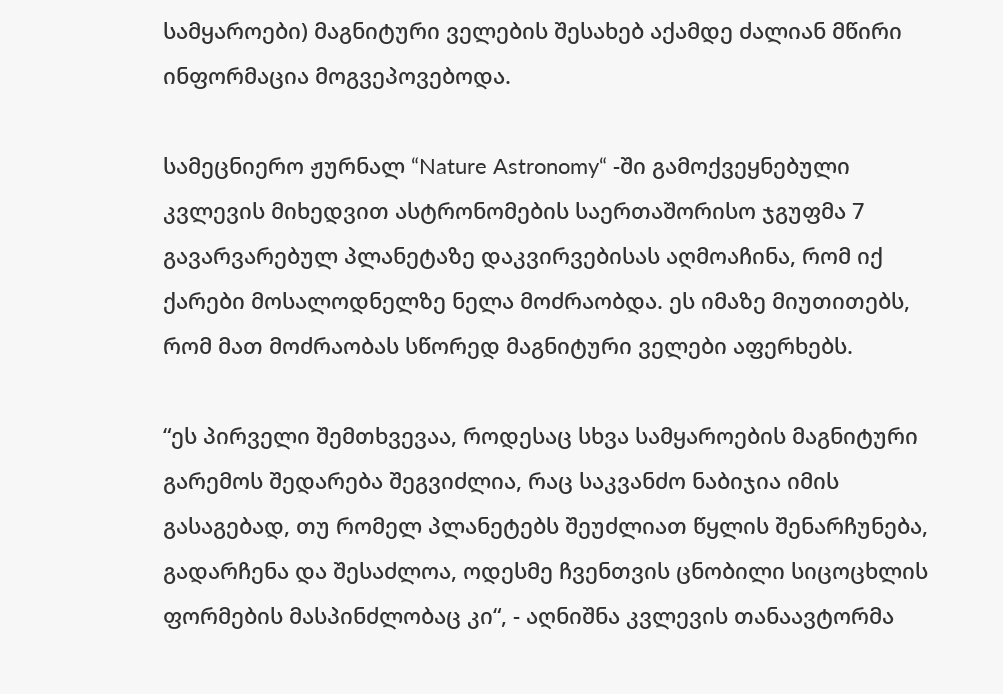სამყაროები) მაგნიტური ველების შესახებ აქამდე ძალიან მწირი ინფორმაცია მოგვეპოვებოდა.

სამეცნიერო ჟურნალ “Nature Astronomy“ -ში გამოქვეყნებული კვლევის მიხედვით ასტრონომების საერთაშორისო ჯგუფმა 7 გავარვარებულ პლანეტაზე დაკვირვებისას აღმოაჩინა, რომ იქ ქარები მოსალოდნელზე ნელა მოძრაობდა. ეს იმაზე მიუთითებს, რომ მათ მოძრაობას სწორედ მაგნიტური ველები აფერხებს.

“ეს პირველი შემთხვევაა, როდესაც სხვა სამყაროების მაგნიტური გარემოს შედარება შეგვიძლია, რაც საკვანძო ნაბიჯია იმის გასაგებად, თუ რომელ პლანეტებს შეუძლიათ წყლის შენარჩუნება, გადარჩენა და შესაძლოა, ოდესმე ჩვენთვის ცნობილი სიცოცხლის ფორმების მასპინძლობაც კი“, - აღნიშნა კვლევის თანაავტორმა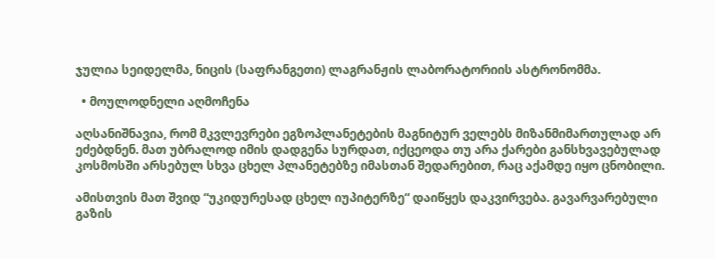ჯულია სეიდელმა, ნიცის (საფრანგეთი) ლაგრანჟის ლაბორატორიის ასტრონომმა.

  • მოულოდნელი აღმოჩენა

აღსანიშნავია, რომ მკვლევრები ეგზოპლანეტების მაგნიტურ ველებს მიზანმიმართულად არ ეძებდნენ. მათ უბრალოდ იმის დადგენა სურდათ, იქცეოდა თუ არა ქარები განსხვავებულად კოსმოსში არსებულ სხვა ცხელ პლანეტებზე იმასთან შედარებით, რაც აქამდე იყო ცნობილი.

ამისთვის მათ შვიდ “უკიდურესად ცხელ იუპიტერზე“ დაიწყეს დაკვირვება. გავარვარებული გაზის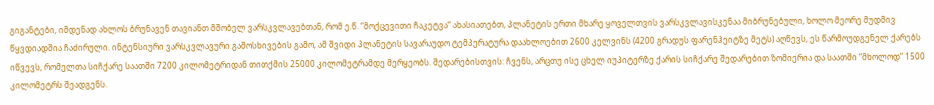გიგანტები, იმდენად ახლოს ბრუნავენ თავიანთ მშობელ ვარსკვლავებთან, რომ ე.წ. “მოქცევითი ჩაკეტვა“ ახასიათებთ, პლანეტის ერთი მხარე ყოველთვის ვარსკვლავისკენაა მიბრუნებული, ხოლო მეორე მუდმივ წყვდიადშია ჩაძირული. ინტენსიური ვარსკვლავური გამოსხივების გამო, ამ შვიდი პლანეტის სავარაუდო ტემპერატურა დაახლოებით 2600 კელვინს (4200 გრადუს ფარენჰეიტზე მეტს) აღწევს, ეს წარმოუდგენელ ქარებს იწვევს, რომელთა სიჩქარე საათში 7200 კილომეტრიდან თითქმის 25000 კილომეტრამდე მერყეობს. შედარებისთვის: ჩვენს, არცთუ ისე ცხელ იუპიტერზე ქარის სიჩქარე შედარებით ზომიერია და საათში “მხოლოდ“ 1500 კილომეტრს შეადგენს.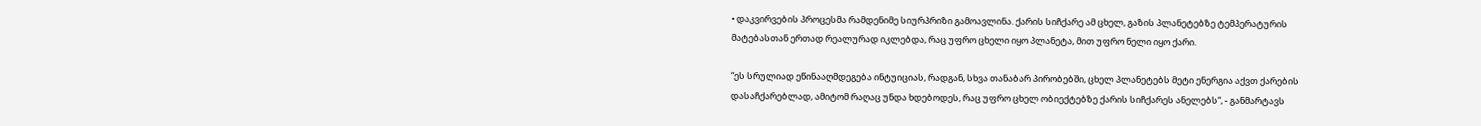• დაკვირვების პროცესმა რამდენიმე სიურპრიზი გამოავლინა. ქარის სიჩქარე ამ ცხელ, გაზის პლანეტებზე ტემპერატურის მატებასთან ერთად რეალურად იკლებდა, რაც უფრო ცხელი იყო პლანეტა, მით უფრო ნელი იყო ქარი.

“ეს სრულიად ეწინააღმდეგება ინტუიციას, რადგან, სხვა თანაბარ პირობებში, ცხელ პლანეტებს მეტი ენერგია აქვთ ქარების დასაჩქარებლად, ამიტომ რაღაც უნდა ხდებოდეს, რაც უფრო ცხელ ობიექტებზე ქარის სიჩქარეს ანელებს“, - განმარტავს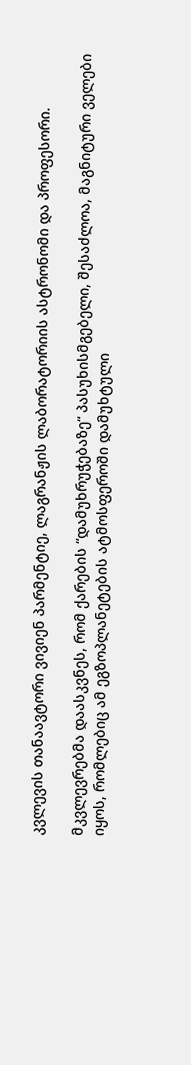კვლევის თანაავტორი ვივიენ პარმენტიე, ლაგრანჟის ლაბორატორიის ასტრონომი და პროფესორი.

მკვლევრებმა დაასკვნეს, რომ ქარების “დამუხრუჭებაზე“ პასუხისმგებელი, შესაძლოა, მაგნიტური ველები იყოს, რომლებიც ამ ეგზოპლანეტების ატმოსფეროში დამუხტული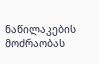ნაწილაკების მოძრაობას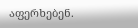აფერხებენ.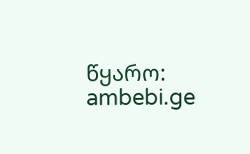წყარო: ambebi.ge